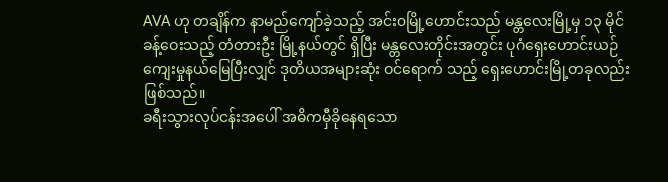AVA ဟု တချိန်က နာမည်ကျော်ခဲ့သည့် အင်း၀မြို့ဟောင်းသည် မန္တလေးမြို့မှ ၁၃ မိုင်ခန့်ဝေးသည့် တံတားဦး မြို့နယ်တွင် ရှိပြီး မန္တလေးတိုင်းအတွင်း ပုဂံရှေးဟောင်းယဉ်ကျေးမှုနယ်မြေပြီးလျှင် ဒုတိယအများဆုံး ဝင်ရောက် သည့် ရှေးဟောင်းမြို့တခုလည်းဖြစ်သည်။
ခရီးသွားလုပ်ငန်းအပေါ် အဓိကမှီခိုနေရသော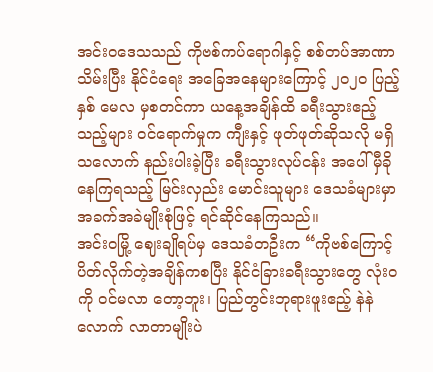အင်းဝဒေသသည် ကိုဗစ်ကပ်ရောဂါနှင့် စစ်တပ်အာဏာသိမ်းပြီး နိုင်ငံရေး အခြေအနေများကြောင့် ၂၀၂၀ ပြည့်နှစ် မေလ မှစတင်ကာ ယနေ့အချိန်ထိ ခရီးသွားဧည့်သည့်များ ဝင်ရောက်မှုက ကျီးနှင့် ဖုတ်ဖုတ်ဆိုသလို မရှိသလောက် နည်းပါးခဲ့ပြီး ခရီးသွားလုပ်ငန်း အပေါ် မှီခိုနေကြရသည့် မြင်းလှည်း မောင်းသူများ ဒေသခံများမှာ အခက်အခဲမျိုးစုံဖြင့် ရင်ဆိုင်နေကြသည်။
အင်းဝမြို့ ဈေးချိုရပ်မှ ဒေသခံတဦးက “ကိုဗစ်ကြောင့် ပိတ်လိုက်တဲ့အချိန်ကစပြီး နိုင်ငံခြားခရီးသွားတွေ လုံးဝကို ဝင်မလာ တော့ဘူး၊ ပြည်တွင်းဘုရားဖူးဧည့် နဲနဲလောက် လာတာမျိုးပဲ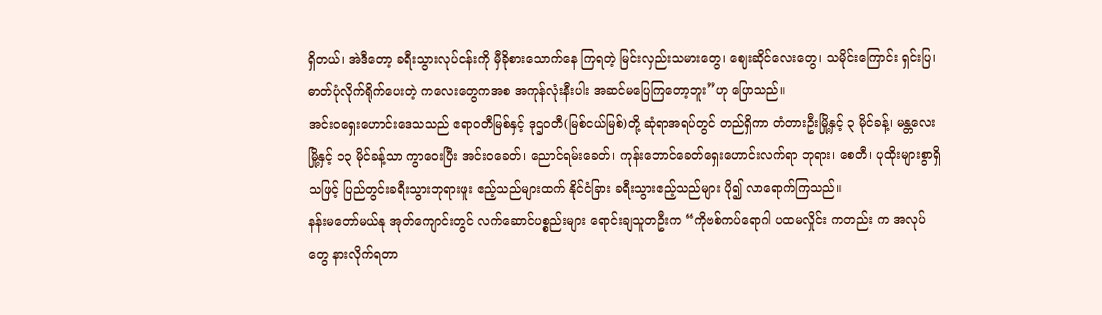ရှိတယ်၊ အဲဒီတော့ ခရီးသွားလုပ်ငန်းကို မှီခိုစားသောက်နေ ကြရတဲ့ မြင်းလှည်းသမားတွေ၊ ဈေးဆိုင်လေးတွေ၊ သမိုင်းကြောင်း ရှင်းပြ၊ ဓာတ်ပုံလိုက်ရိုက်ပေးတဲ့ ကလေးတွေကအစ အကုန်လုံးနီးပါး အဆင်မပြေကြတော့ဘူး”ဟု ပြောသည်။
အင်းဝရှေးဟောင်းဒေသသည် ဧရာဝတီမြစ်နှင့် ဒုဌဝတီ(မြစ်ငယ်မြစ်)တို့ ဆုံရာအရပ်တွင် တည်ရှိကာ တံတားဦးမြို့နှင့် ၃ မိုင်ခန့်၊ မန္တလေးမြို့နှင့် ၁၃ မိုင်ခန့်သာ ကွာဝေးပြီး အင်းဝခေတ်၊ ညောင်ရမ်းခေတ်၊ ကုန်းဘောင်ခေတ်ရှေးဟောင်းလက်ရာ ဘုရား၊ စေတီ၊ ပုထိုးများစွာရှိသဖြင့် ပြည်တွင်းခရီးသွားဘုရားဖူး ဧည့်သည်များထက် နိုင်ငံခြား ခရီးသွားဧည့်သည်များ ပို၍ လာရောက်ကြသည်။
နန်းမတော်မယ်နု အုတ်ကျောင်းတွင် လက်ဆောင်ပစ္စည်းများ ရောင်းချသူတဦးက “ကိုဗစ်ကပ်ရောဂါ ပထမလှိုင်း ကတည်း က အလုပ်တွေ နားလိုက်ရတာ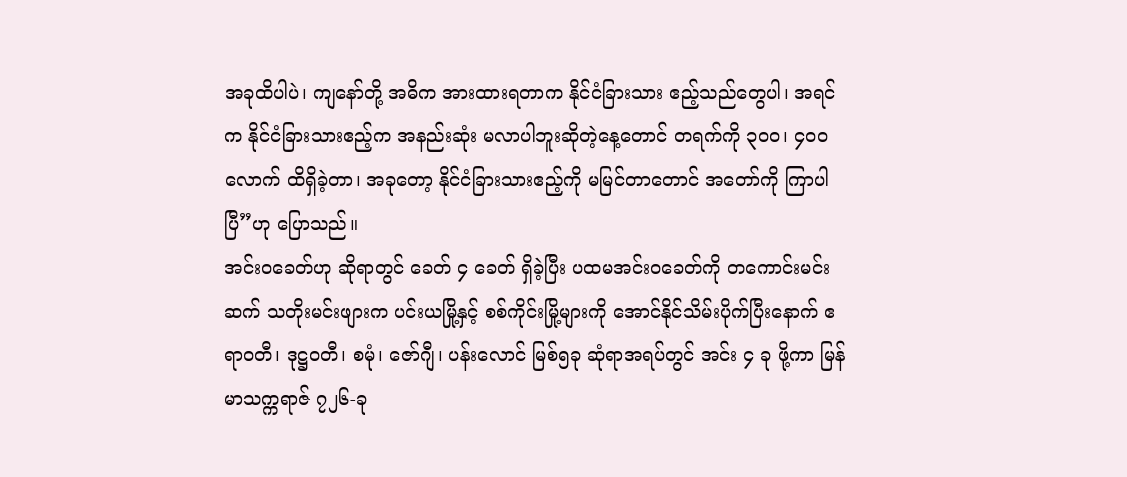အခုထိပါပဲ၊ ကျနော်တို့ အဓိက အားထားရတာက နိုင်ငံခြားသား ဧည့်သည်တွေပါ၊ အရင်က နိုင်ငံခြားသားဧည့်က အနည်းဆုံး မလာပါဘူးဆိုတဲ့နေ့တောင် တရက်ကို ၃၀၀၊ ၄၀၀ လောက် ထိရှိခဲ့တာ၊ အခုတော့ နိုင်ငံခြားသားဧည့်ကို မမြင်တာတောင် အတော်ကို ကြာပါပြီ”ဟု ပြောသည်။
အင်းဝခေတ်ဟု ဆိုရာတွင် ခေတ် ၄ ခေတ် ရှိခဲ့ပြီး ပထမအင်းဝခေတ်ကို တကောင်းမင်းဆက် သတိုးမင်းဖျားက ပင်းယမြို့နှင့် စစ်ကိုင်းမြို့များကို အောင်နိုင်သိမ်းပိုက်ပြီးနောက် ဧရာဝတီ၊ ဒုဋ္ဌဝတီ၊ စမုံ၊ ဇော်ဂျီ၊ ပန်းလောင် မြစ်၅ခု ဆုံရာအရပ်တွင် အင်း ၄ ခု ဖို့ကာ မြန်မာသက္ကရာဇ် ၇၂၆-ခု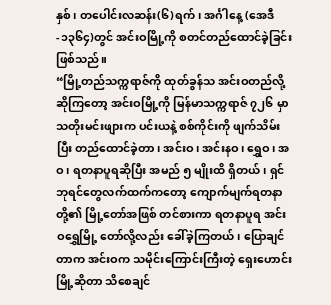နှစ်၊ တပေါင်းလဆန်း(၆)ရက်၊ အင်္ဂါနေ့ (အေဒီ-၁၃၆၄)တွင် အင်းဝမြို့ကို စတင်တည်ထောင်ခဲ့ခြင်းဖြစ်သည်။
“မြို့တည်သက္ကရာဇ်ကို ထုတ်ခွန်သ အင်းဝတည်လို့ ဆိုကြတော့ အင်းဝမြို့ကို မြန်မာသက္ကရာဇ် ၇၂၆ မှာ သတိုးမင်းဖျားက ပင်းယနဲ့ စစ်ကိုင်းကို ဖျက်သိမ်းပြီး တည်ထောင်ခဲ့တာ၊ အင်းဝ၊ အင်းနဝ၊ ရွှေဝ၊ အဝ၊ ရတနာပူရဆိုပြီး အမည် ၅ မျိုးထိ ရှိတယ်၊ ရှင်ဘုရင်တွေလက်ထက်ကတော့ ကျောက်မျက်ရတနာတို့၏ မြို့တော်အဖြစ် တင်စားကာ ရတနာပူရ အင်းဝရွှေမြို့ တော်လို့လည်း ခေါ်ခဲ့ကြတယ်၊ ပြောချင်တာက အင်းဝက သမိုင်းကြောင်းကြီးတဲ့ ရှေးဟောင်းမြို့ဆိုတာ သိစေချင်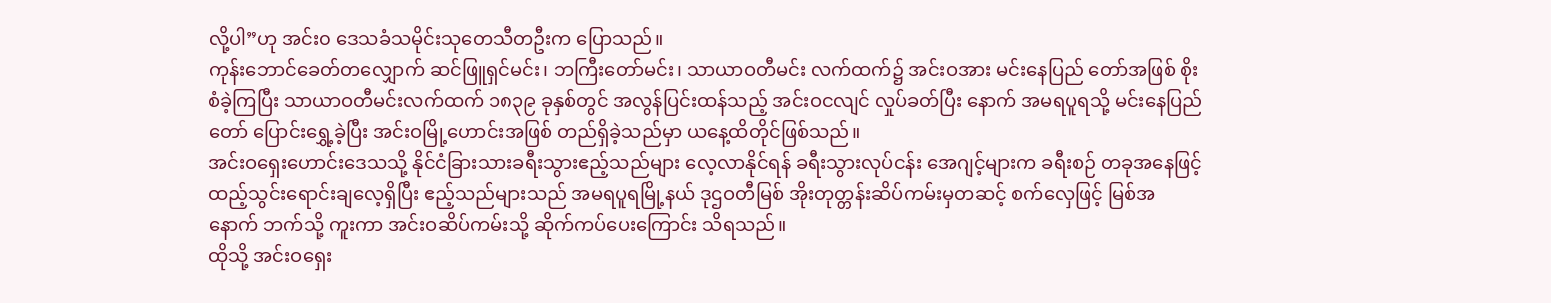လို့ပါ”ဟု အင်း၀ ဒေသခံသမိုင်းသုတေသီတဦးက ပြောသည်။
ကုန်းဘောင်ခေတ်တလျှောက် ဆင်ဖြူရှင်မင်း၊ ဘကြီးတော်မင်း၊ သာယာဝတီမင်း လက်ထက်၌ အင်းဝအား မင်းနေပြည် တော်အဖြစ် စိုးစံခဲ့ကြပြီး သာယာဝတီမင်းလက်ထက် ၁၈၃၉ ခုနှစ်တွင် အလွန်ပြင်းထန်သည့် အင်းဝငလျင် လှုပ်ခတ်ပြီး နောက် အမရပူရသို့ မင်းနေပြည်တော် ပြောင်းရွှေ့ခဲ့ပြီး အင်းဝမြို့ဟောင်းအဖြစ် တည်ရှိခဲ့သည်မှာ ယနေ့ထိတိုင်ဖြစ်သည်။
အင်းဝရှေးဟောင်းဒေသသို့ နိုင်ငံခြားသားခရီးသွားဧည့်သည်များ လေ့လာနိုင်ရန် ခရီးသွားလုပ်ငန်း အေဂျင့်များက ခရီးစဉ် တခုအနေဖြင့် ထည့်သွင်းရောင်းချလေ့ရှိပြီး ဧည့်သည်များသည် အမရပူရမြို့နယ် ဒုဌဝတီမြစ် အိုးတုတ္တန်းဆိပ်ကမ်းမှတဆင့် စက်လှေဖြင့် မြစ်အနောက် ဘက်သို့ ကူးကာ အင်းဝဆိပ်ကမ်းသို့ ဆိုက်ကပ်ပေးကြောင်း သိရသည်။
ထိုသို့ အင်းဝရှေး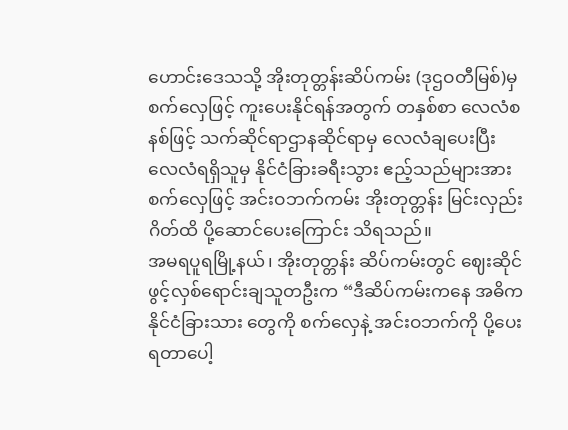ဟောင်းဒေသသို့ အိုးတုတ္တန်းဆိပ်ကမ်း (ဒုဌဝတီမြစ်)မှ စက်လှေဖြင့် ကူးပေးနိုင်ရန်အတွက် တနှစ်စာ လေလံစနစ်ဖြင့် သက်ဆိုင်ရာဌာနဆိုင်ရာမှ လေလံချပေးပြီး လေလံရရှိသူမှ နိုင်ငံခြားခရီးသွား ဧည့်သည်များအား စက်လှေဖြင့် အင်းဝဘက်ကမ်း အိုးတုတ္တန်း မြင်းလှည်းဂိတ်ထိ ပို့ဆောင်ပေးကြောင်း သိရသည်။
အမရပူရမြို့နယ်၊ အိုးတုတ္တန်း ဆိပ်ကမ်းတွင် ဈေးဆိုင်ဖွင့်လှစ်ရောင်းချသူတဦးက “ဒီဆိပ်ကမ်းကနေ အဓိက နိုင်ငံခြားသား တွေကို စက်လှေနဲ့ အင်းဝဘက်ကို ပို့ပေးရတာပေါ့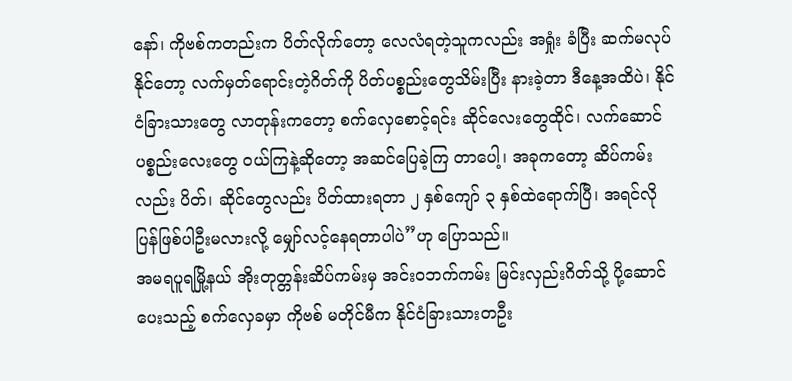နော်၊ ကိုဗစ်ကတည်းက ပိတ်လိုက်တော့ လေလံရတဲ့သူကလည်း အရှုံး ခံပြီး ဆက်မလုပ်နိုင်တော့ လက်မှတ်ရောင်းတဲ့ဂိတ်ကို ပိတ်ပစ္စည်းတွေသိမ်းပြီး နားခဲ့တာ ဒီနေ့အထိပဲ၊ နိုင်ငံခြားသားတွေ လာတုန်းကတော့ စက်လှေစောင့်ရင်း ဆိုင်လေးတွေထိုင်၊ လက်ဆောင်ပစ္စည်းလေးတွေ ဝယ်ကြနဲ့ဆိုတော့ အဆင်ပြေခဲ့ကြ တာပေါ့၊ အခုကတော့ ဆိပ်ကမ်းလည်း ပိတ်၊ ဆိုင်တွေလည်း ပိတ်ထားရတာ ၂ နှစ်ကျော် ၃ နှစ်ထဲရောက်ပြီ၊ အရင်လို ပြန်ဖြစ်ပါဦးမလားလို့ မျှော်လင့်နေရတာပါပဲ”ဟု ပြောသည်။
အမရပူရမြို့နယ် အိုးတုတ္တန်းဆိပ်ကမ်းမှ အင်းဝဘက်ကမ်း မြင်းလှည်းဂိတ်သို့ ပို့ဆောင်ပေးသည့် စက်လှေခမှာ ကိုဗစ် မတိုင်မီက နိုင်ငံခြားသားတဦး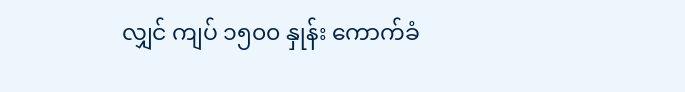လျှင် ကျပ် ၁၅၀၀ နှုန်း ကောက်ခံ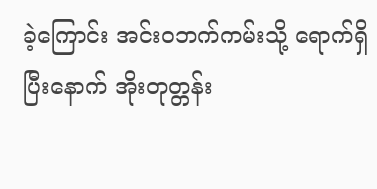ခဲ့ကြောင်း အင်းဝဘက်ကမ်းသို့ ရောက်ရှိပြီးနောက် အိုးတုတ္တန်း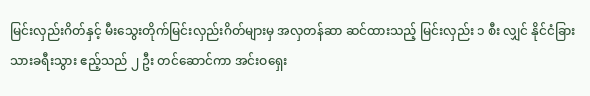မြင်းလှည်းဂိတ်နှင့် မီးသွေးတိုက်မြင်းလှည်းဂိတ်များမှ အလှတန်ဆာ ဆင်ထားသည့် မြင်းလှည်း ၁ စီး လျှင် နိုင်ငံခြားသားခရီးသွား ဧည့်သည် ၂ ဦး တင်ဆောင်ကာ အင်းဝရှေး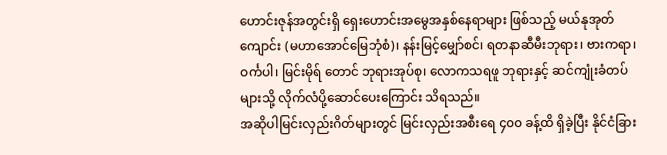ဟောင်းဇုန်အတွင်းရှိ ရှေးဟောင်းအမွေအနှစ်နေရာများ ဖြစ်သည့် မယ်နုအုတ်ကျောင်း (မဟာအောင်မြေဘုံစံ)၊ နန်းမြင့်မျှော်စင်၊ ရတနာဆီမီးဘုရား၊ ဗားကရာ၊ ဝင်္ကပါ၊ မြင်းမိုရ် တောင် ဘုရားအုပ်စု၊ လောကသရဖူ ဘုရားနှင့် ဆင်ကျုံးခံတပ်များသို့ လိုက်လံပို့ဆောင်ပေးကြောင်း သိရသည်။
အဆိုပါမြင်းလှည်းဂိတ်များတွင် မြင်းလှည်းအစီးရေ ၄၀၀ ခန့်ထိ ရှိခဲ့ပြီး နိုင်ငံခြား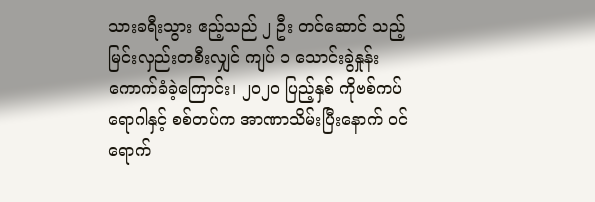သားခရီးသွား ဧည့်သည် ၂ ဦး တင်ဆောင် သည့် မြင်းလှည်းတစီးလျှင် ကျပ် ၁ သောင်းခွဲနှုန်း ကောက်ခံခဲ့ကြောင်း၊ ၂၀၂၀ ပြည့်နှစ် ကိုဗစ်ကပ်ရောဂါနှင့် စစ်တပ်က အာဏာသိမ်းပြီးနောက် ဝင်ရောက်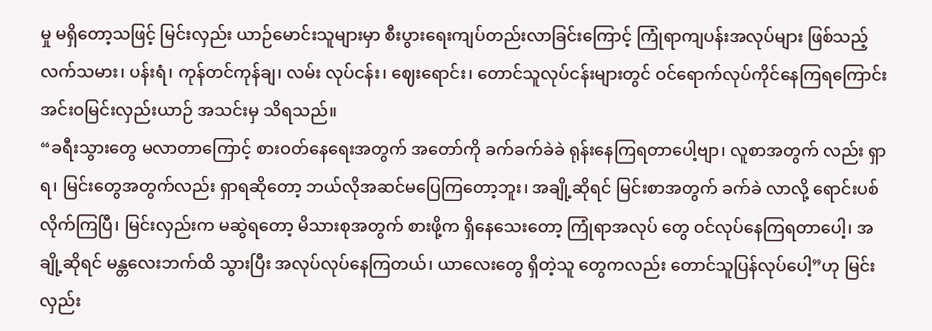မှု မရှိတော့သဖြင့် မြင်းလှည်း ယာဉ်မောင်းသူများမှာ စီးပွားရေးကျပ်တည်းလာခြင်းကြောင့် ကြုံရာကျပန်းအလုပ်များ ဖြစ်သည့် လက်သမား၊ ပန်းရံ၊ ကုန်တင်ကုန်ချ၊ လမ်း လုပ်ငန်း၊ ဈေးရောင်း၊ တောင်သူလုပ်ငန်းများတွင် ဝင်ရောက်လုပ်ကိုင်နေကြရကြောင်း အင်းဝမြင်းလှည်းယာဉ် အသင်းမှ သိရသည်။
“ခရီးသွားတွေ မလာတာကြောင့် စားဝတ်နေရေးအတွက် အတော်ကို ခက်ခက်ခဲခဲ ရုန်းနေကြရတာပေါ့ဗျာ၊ လူစာအတွက် လည်း ရှာရ၊ မြင်းတွေအတွက်လည်း ရှာရဆိုတော့ ဘယ်လိုအဆင်မပြေကြတော့ဘူး၊ အချို့ဆိုရင် မြင်းစာအတွက် ခက်ခဲ လာလို့ ရောင်းပစ်လိုက်ကြပြီ၊ မြင်းလှည်းက မဆွဲရတော့ မိသားစုအတွက် စားဖို့က ရှိနေသေးတော့ ကြုံရာအလုပ် တွေ ဝင်လုပ်နေကြရတာပေါ့၊ အချို့ဆိုရင် မန္တလေးဘက်ထိ သွားပြီး အလုပ်လုပ်နေကြတယ်၊ ယာလေးတွေ ရှိတဲ့သူ တွေကလည်း တောင်သူပြန်လုပ်ပေါ့”ဟု မြင်းလှည်း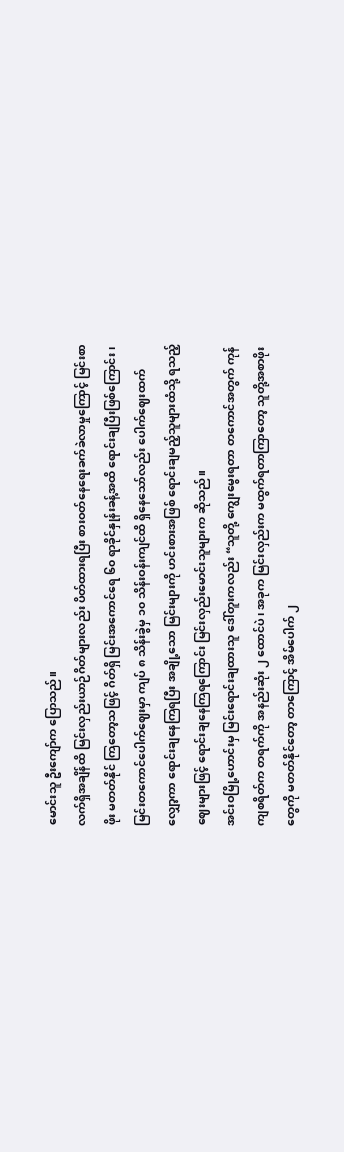မောင်းသူ ဦးကျော်က ပြောသည်။
လက်ရှိအချိန်ထိ မြင်းလှည်းယာဉ်ဂိတ်များလည်း ပိတ်ထားရပြီး စားဝတ်နေရေးခက်ခဲလာမှုကြောင့် မြင်းစာဖိုး မတတ်နိုင် ကြတော့သဖြင့် ဂိတ်ရှိ မြင်းအကောင်ရေ ၆၀ ရာခိုင်နှုန်းခန့်အထိ ရောင်းချပြီးဖြစ်ကြောင်း၊ မြင်းတကောင်ပေါက်ဈေးမှာ ကျပ် ၈ သိန်းခွဲမှ ၁၀ သိန်းဝန်းကျင်ထိ ရှိနေသော်လည်း ပေါက်ဈေးထက် လျှော့ကာ ရောင်းချနေကြရပြီး အချို့သော မြင်းများကို ဟင်းစားအဖြစ် ရောင်းချမည့်သူများထံသို့ ရသည့်ဈေးများဖြင့် ရောင်းချနေကြရကြောင်း မြင်းလှည်းမောင်းသူများက ဆိုသည်။
အင်းဝမြို့ဟောင်းမှ မြင်းရောင်းချထားသူ ဒေါ်တူးကလည်း “သူတို့ ကျွေးမွေးရတာ တကောင်အတွက် ကုန်ကျစရိတ်က တရက်ကို အနည်းဆုံး ၂ ထောင်ပဲ၊ အခုက မြင်းလှည်းက မထွက်ရတာကြာတော့ သူတို့အစာဖိုးတွေကို မတတ်နိုင်တော့ တာကြောင့် အိမ်ပေါက် ၂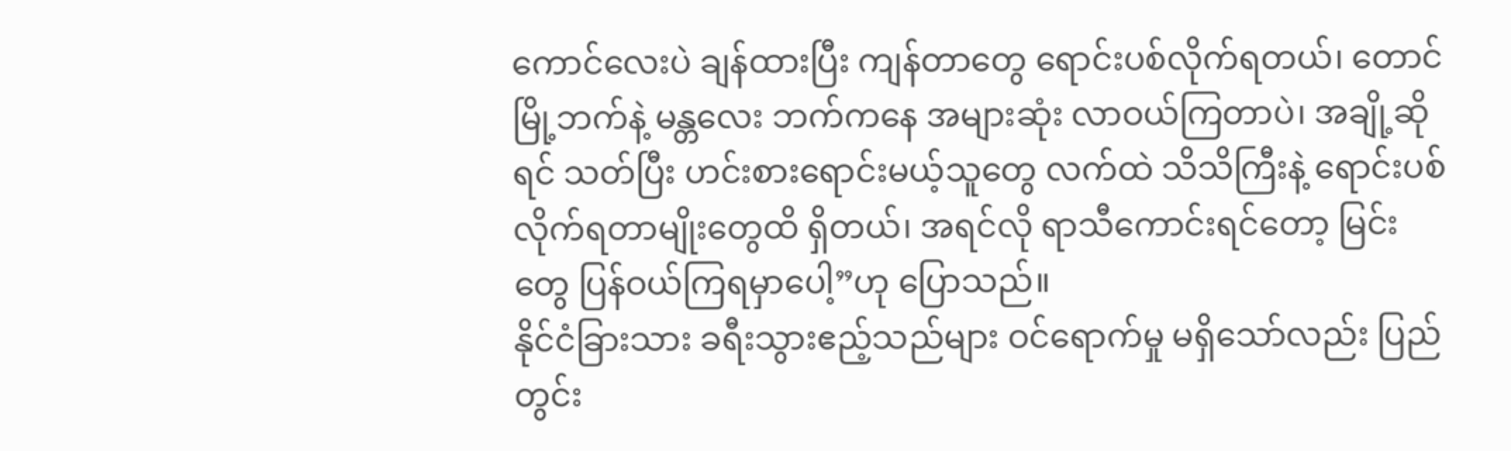ကောင်လေးပဲ ချန်ထားပြီး ကျန်တာတွေ ရောင်းပစ်လိုက်ရတယ်၊ တောင်မြို့ဘက်နဲ့ မန္တလေး ဘက်ကနေ အများဆုံး လာဝယ်ကြတာပဲ၊ အချို့ဆိုရင် သတ်ပြီး ဟင်းစားရောင်းမယ့်သူတွေ လက်ထဲ သိသိကြီးနဲ့ ရောင်းပစ် လိုက်ရတာမျိုးတွေထိ ရှိတယ်၊ အရင်လို ရာသီကောင်းရင်တော့ မြင်းတွေ ပြန်ဝယ်ကြရမှာပေါ့”ဟု ပြောသည်။
နိုင်ငံခြားသား ခရီးသွားဧည့်သည်များ ဝင်ရောက်မှု မရှိသော်လည်း ပြည်တွင်း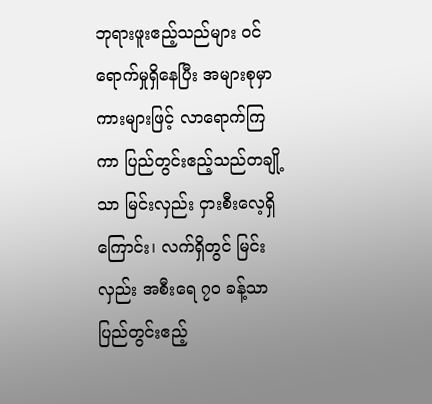ဘုရားဖူးဧည့်သည်များ ဝင်ရောက်မှုရှိနေပြီး အများစုမှာ ကားများဖြင့် လာရောက်ကြကာ ပြည်တွင်းဧည့်သည်တချို့သာ မြင်းလှည်း ငှားစီးလေ့ရှိကြောင်း၊ လက်ရှိတွင် မြင်းလှည်း အစီးရေ ၇၀ ခန့်သာ ပြည်တွင်းဧည့်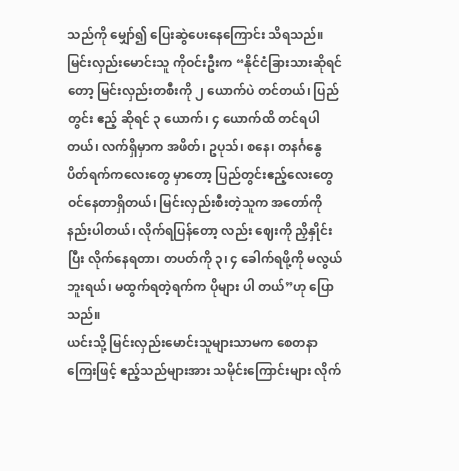သည်ကို မျှော်၍ ပြေးဆွဲပေးနေကြောင်း သိရသည်။
မြင်းလှည်းမောင်းသူ ကိုဝင်းဦးက “နိုင်ငံခြားသားဆိုရင်တော့ မြင်းလှည်းတစီးကို ၂ ယောက်ပဲ တင်တယ်၊ ပြည်တွင်း ဧည့် ဆိုရင် ၃ ယောက်၊ ၄ ယောက်ထိ တင်ရပါတယ်၊ လက်ရှိမှာက အဖိတ်၊ ဥပုသ်၊ စနေ၊ တနင်္ဂနွေ ပိတ်ရက်ကလေးတွေ မှာတော့ ပြည်တွင်းဧည့်လေးတွေ ဝင်နေတာရှိတယ်၊ မြင်းလှည်းစီးတဲ့သူက အတော်ကို နည်းပါတယ်၊ လိုက်ရပြန်တော့ လည်း ဈေးကို ညှိနှိုင်းပြီး လိုက်နေရတာ၊ တပတ်ကို ၃၊ ၄ ခေါက်ရဖို့ကို မလွယ်ဘူးရယ်၊ မထွက်ရတဲ့ရက်က ပိုများ ပါ တယ်”ဟု ပြောသည်။
ယင်းသို့ မြင်းလှည်းမောင်းသူများသာမက စေတနာကြေးဖြင့် ဧည့်သည်များအား သမိုင်းကြောင်းများ လိုက်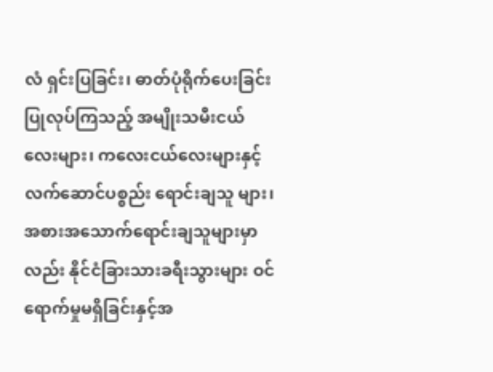လံ ရှင်းပြခြင်း၊ ဓာတ်ပုံရိုက်ပေးခြင်း ပြုလုပ်ကြသည့် အမျိုးသမီးငယ်လေးများ၊ ကလေးငယ်လေးများနှင့် လက်ဆောင်ပစ္စည်း ရောင်းချသူ များ၊ အစားအသောက်ရောင်းချသူများမှာလည်း နိုင်ငံခြားသားခရီးသွားများ ဝင်ရောက်မှုမရှိခြင်းနှင့်အ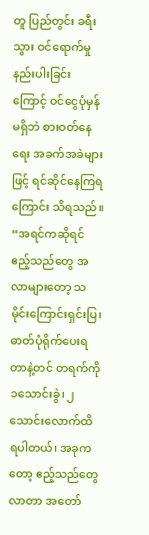တူ ပြည်တွင်း ခရီးသွား ဝင်ရောက်မှု နည်းပါးခြင်းကြောင့် ဝင်ငွေပုံမှန် မရှိဘဲ စားဝတ်နေရေး အခက်အခဲများဖြင့် ရင်ဆိုင်နေကြရကြောင်း သိရသည်။
“အရင်ကဆိုရင် ဧည့်သည်တွေ အလာများတော့ သမိုင်းကြောင်းရှင်းပြ၊ ဓာတ်ပုံရိုက်ပေးရတာနဲ့တင် တရက်ကို ၁သောင်းခွဲ၊ ၂ သောင်းလောက်ထိ ရပါတယ်၊ အခုကတော့ ဧည့်သည်တွေလာတာ အတော်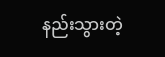နည်းသွားတဲ့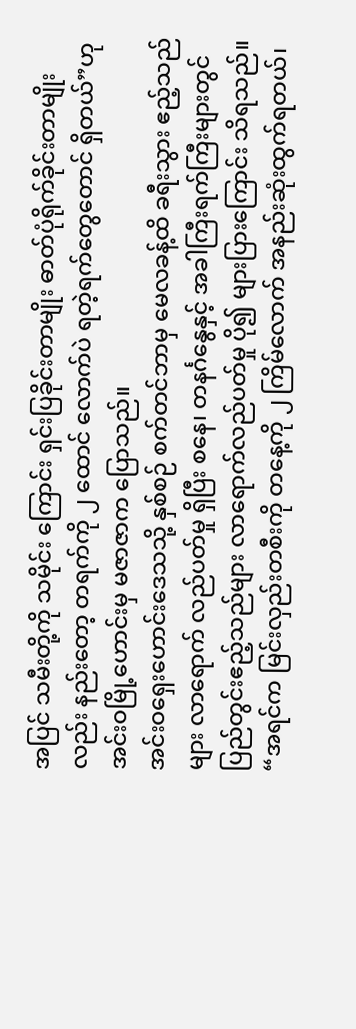အပြင် သမီးတို့ကို သမိုင်း ကြောင်း ရှင်းပြခိုင်းတာမျိုး ဓာတ်ပုံရိုက်ခိုင်းတာမျိုးလည်း နည်းတော့ တရက်ကို ၂ ထောင် လောက်ပဲ ရတဲ့ရက်တွေတောင် ရှိတယ်”ဟု အင်းဝမြို့ဟောင်းမှ မဇာဇာက ပြောသည်။
အင်းဝရှေးဟောင်းဒေသသို့ နှစ်စဉ် စက်တင်ဘာမှ မေလခန့်ထိ ခရီးသွား ဧည့်သည်များ လာရောက် လည်ပတ်မှု ရှိပြီး စနေ၊ တနင်္ဂနွေနှင့် အခါကြီးရက်ကြီးများတွင် ပြည်တွင်းဧည့်သည်များ လာရောက်လည်ပတ်မှု ပို၍ များပြားကြောင်း သိရသည်။
“အရင်က မြင်းလှည်းတစီးကို တနေ့ကို ၂ ကြိမ်လောက် အနည်းဆုံးထွက်ရတယ်၊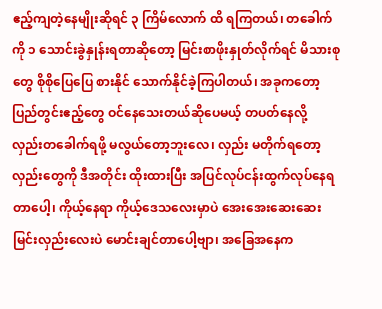ဧည့်ကျတဲ့နေမျိုးဆိုရင် ၃ ကြိမ်လောက် ထိ ရကြတယ်၊ တခေါက်ကို ၁ သောင်းခွဲနှုန်းရတာဆိုတော့ မြင်းစာဖိုးနှုတ်လိုက်ရင် မိသားစုတွေ စိုစိုပြေပြေ စားနိုင် သောက်နိုင်ခဲ့ကြပါတယ်၊ အခုကတော့ ပြည်တွင်းဧည့်တွေ ဝင်နေသေးတယ်ဆိုပေမယ့် တပတ်နေလို့ လှည်းတခေါက်ရဖို့ မလွယ်တော့ဘူးလေ၊ လှည်း မတိုက်ရတော့ လှည်းတွေကို ဒီအတိုင်း ထိုးထားပြီး အပြင်လုပ်ငန်းထွက်လုပ်နေရတာပေါ့၊ ကိုယ့်နေရာ ကိုယ့်ဒေသလေးမှာပဲ အေးအေးဆေးဆေး မြင်းလှည်းလေးပဲ မောင်းချင်တာပေါ့ဗျာ၊ အခြေအနေက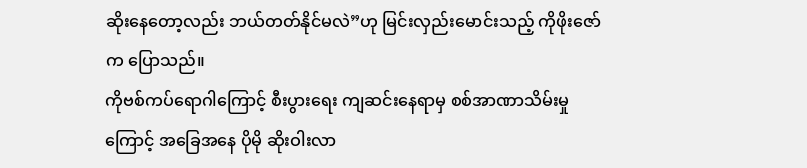ဆိုးနေတော့လည်း ဘယ်တတ်နိုင်မလဲ”ဟု မြင်းလှည်းမောင်းသည့် ကိုဖိုးဇော်က ပြောသည်။
ကိုဗစ်ကပ်ရောဂါကြောင့် စီးပွားရေး ကျဆင်းနေရာမှ စစ်အာဏာသိမ်းမှုကြောင့် အခြေအနေ ပိုမို ဆိုးဝါးလာ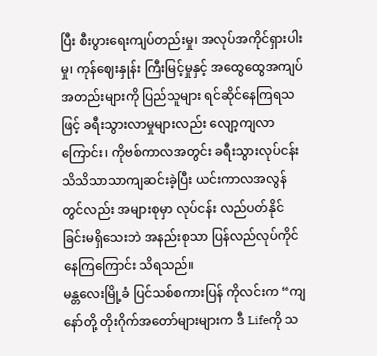ပြီး စီးပွားရေးကျပ်တည်းမှု၊ အလုပ်အကိုင်ရှားပါးမှု၊ ကုန်ဈေးနှုန်း ကြီးမြင့်မှုနှင့် အထွေထွေအကျပ်အတည်းများကို ပြည်သူများ ရင်ဆိုင်နေကြရသဖြင့် ခရီးသွားလာမှုများလည်း လျော့ကျလာကြောင်း၊ ကိုဗစ်ကာလအတွင်း ခရီးသွားလုပ်ငန်း သိသိသာသာကျဆင်းခဲ့ပြီး ယင်းကာလအလွန်တွင်လည်း အများစုမှာ လုပ်ငန်း လည်ပတ်နိုင်ခြင်းမရှိသေးဘဲ အနည်းစုသာ ပြန်လည်လုပ်ကိုင်နေကြကြောင်း သိရသည်။
မန္တလေးမြို့ခံ ပြင်သစ်စကားပြန် ကိုလင်းက “ကျနော်တို့ တိုးဂိုက်အတော်များများက ဒီ Lifeကို သ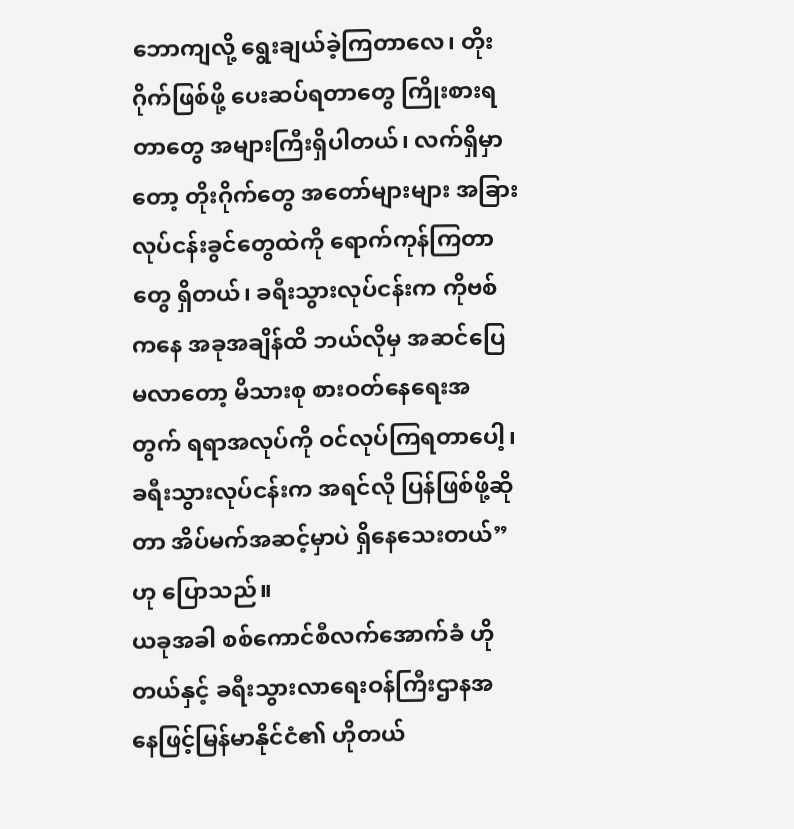ဘောကျလို့ ရွေးချယ်ခဲ့ကြတာလေ၊ တိုးဂိုက်ဖြစ်ဖို့ ပေးဆပ်ရတာတွေ ကြိုးစားရတာတွေ အများကြီးရှိပါတယ်၊ လက်ရှိမှာတော့ တိုးဂိုက်တွေ အတော်များများ အခြားလုပ်ငန်းခွင်တွေထဲကို ရောက်ကုန်ကြတာတွေ ရှိတယ်၊ ခရီးသွားလုပ်ငန်းက ကိုဗစ်ကနေ အခုအချိန်ထိ ဘယ်လိုမှ အဆင်ပြေမလာတော့ မိသားစု စားဝတ်နေရေးအတွက် ရရာအလုပ်ကို ဝင်လုပ်ကြရတာပေါ့၊ ခရီးသွားလုပ်ငန်းက အရင်လို ပြန်ဖြစ်ဖို့ဆိုတာ အိပ်မက်အဆင့်မှာပဲ ရှိနေသေးတယ်”ဟု ပြောသည်။
ယခုအခါ စစ်ကောင်စီလက်အောက်ခံ ဟိုတယ်နှင့် ခရီးသွားလာရေးဝန်ကြီးဌာနအနေဖြင့်မြန်မာနိုင်ငံ၏ ဟိုတယ်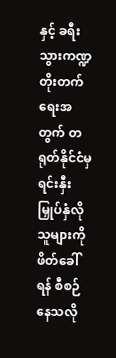နှင့် ခရီး သွားကဏ္ဍ တိုးတက်ရေးအတွက် တရုတ်နိုင်ငံမှ ရင်းနှီးမြှုပ်နှံလိုသူများကို ဖိတ်ခေါ်ရန် စီစဉ်နေသလို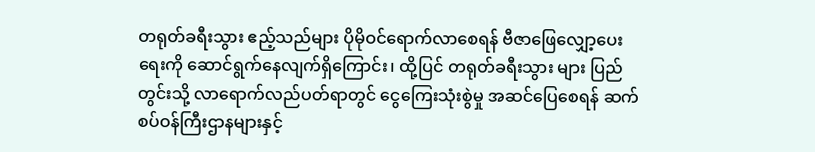တရုတ်ခရီးသွား ဧည့်သည်များ ပိုမိုဝင်ရောက်လာစေရန် ဗီဇာဖြေလျှော့ပေးရေးကို ဆောင်ရွက်နေလျက်ရှိကြောင်း၊ ထို့ပြင် တရုတ်ခရီးသွား များ ပြည်တွင်းသို့ လာရောက်လည်ပတ်ရာတွင် ငွေကြေးသုံးစွဲမှု အဆင်ပြေစေရန် ဆက်စပ်ဝန်ကြီးဌာနများနှင့်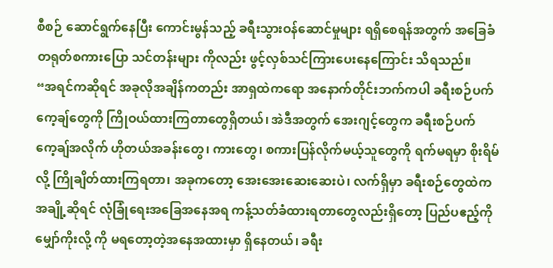စီစဉ် ဆောင်ရွက်နေပြီး ကောင်းမွန်သည့် ခရီးသွားဝန်ဆောင်မှုများ ရရှိစေရန်အတွက် အခြေခံ တရုတ်စကားပြော သင်တန်းများ ကိုလည်း ဖွင့်လှစ်သင်ကြားပေးနေကြောင်း သိရသည်။
“အရင်ကဆိုရင် အခုလိုအချိန်ကတည်း အာရှထဲကရော အနောက်တိုင်းဘက်ကပါ ခရီးစဉ်ပက်ကေ့ချ်တွေကို ကြိုဝယ်ထားကြတာတွေရှိတယ်၊ အဲဒီအတွက် အေးဂျင့်တွေက ခရီးစဉ်ပက်ကေ့ချ်အလိုက် ဟိုတယ်အခန်းတွေ၊ ကားတွေ၊ စကားပြန်လိုက်မယ့်သူတွေကို ရက်မရမှာ စိုးရိမ်လို့ ကြိုချိတ်ထားကြရတာ၊ အခုကတော့ အေးအေးဆေးဆေးပဲ၊ လက်ရှိမှာ ခရီးစဉ်တွေထဲက အချို့ဆိုရင် လုံခြုံရေးအခြေအနေအရ ကန့်သတ်ခံထားရတာတွေလည်းရှိတော့ ပြည်ပဧည့်ကို မျှော်ကိုးလို့ ကို မရတော့တဲ့အနေအထားမှာ ရှိနေတယ်၊ ခရီး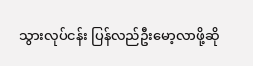သွားလုပ်ငန်း ပြန်လည်ဦးမော့လာဖို့ဆို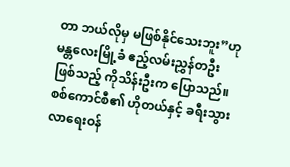တာ ဘယ်လိုမှ မဖြစ်နိုင်သေးဘူး”ဟု မန္တလေးမြို့ခံ ဧည့်လမ်းညွှန်တဦးဖြစ်သည့် ကိုသိန်းဦးက ပြောသည်။
စစ်ကောင်စီ၏ ဟိုတယ်နှင့် ခရီးသွားလာရေးဝန်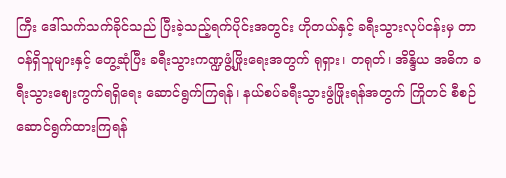ကြီး ဒေါ်သက်သက်ခိုင်သည် ပြီးခဲ့သည့်ရက်ပိုင်းအတွင်း ဟိုတယ်နှင့် ခရီးသွားလုပ်ငန်းမှ တာဝန်ရှိသူများနှင့် တွေ့ဆုံပြီး ခရီးသွားကဏ္ဍဖွံ့ဖြိုးရေးအတွက် ရုရှား၊ တရုတ်၊ အိန္ဒိယ အဓိက ခရီးသွားဈေးကွက်ရရှိရေး ဆောင်ရွက်ကြရန်၊ နယ်စပ်ခရီးသွားဖွံဖြိုးရန်အတွက် ကြိုတင် စီစဉ်ဆောင်ရွက်ထားကြရန်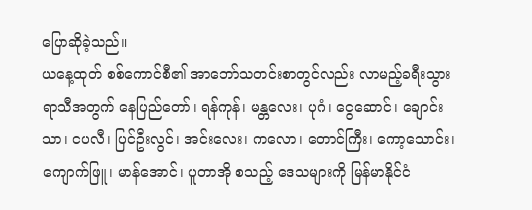ပြောဆိုခဲ့သည်။
ယနေ့ထုတ် စစ်ကောင်စီ၏ အာဘော်သတင်းစာတွင်လည်း လာမည့်ခရီးသွားရာသီအတွက် နေပြည်တော်၊ ရန်ကုန်၊ မန္တလေး၊ ပုဂံ၊ ငွေဆောင်၊ ချောင်းသာ၊ ငပလီ၊ ပြင်ဦးလွင်၊ အင်းလေး၊ ကလော၊ တောင်ကြီး၊ ကော့သောင်း၊ ကျောက်ဖြူ၊ မာန်အောင်၊ ပူတာအို စသည့် ဒေသများကို မြန်မာနိုင်ငံ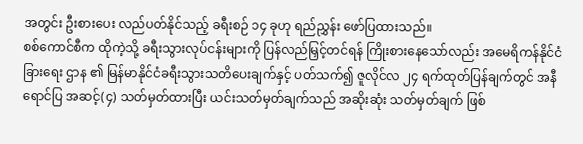အတွင်း ဦးစားပေး လည်ပတ်နိုင်သည့် ခရီးစဉ် ၁၄ ခုဟု ရည်ညွှန်း ဖော်ပြထားသည်။
စစ်ကောင်စီက ထိုကဲ့သို့ ခရီးသွားလုပ်ငန်းများကို ပြန်လည်မြှင့်တင်ရန် ကြိုးစားနေသော်လည်း အမေရိကန်နိုင်ငံခြားရေး ဌာန ၏ မြန်မာနိုင်ငံခရီးသွားသတိပေးချက်နှင့် ပတ်သက်၍ ဇူလိုင်လ ၂၄ ရက်ထုတ်ပြန်ချက်တွင် အနီရောင်ပြ အဆင့်(၄) သတ်မှတ်ထားပြီး ယင်းသတ်မှတ်ချက်သည် အဆိုးဆုံး သတ်မှတ်ချက် ဖြစ်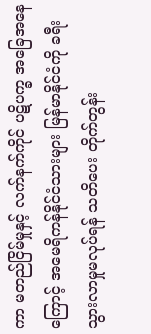ကာ မတည်ငြိမ်မှုနှင့် လက်နက်ကိုင် ပဋိပက္ခ အခြေအနေကြောင့် အမေရိကန်နိုင်ငံသားများ မြန်မာနိုင်ငံကို ခရီးသွားလာမှုမလုပ်ရန် သတိပေး တိုက်တွန်း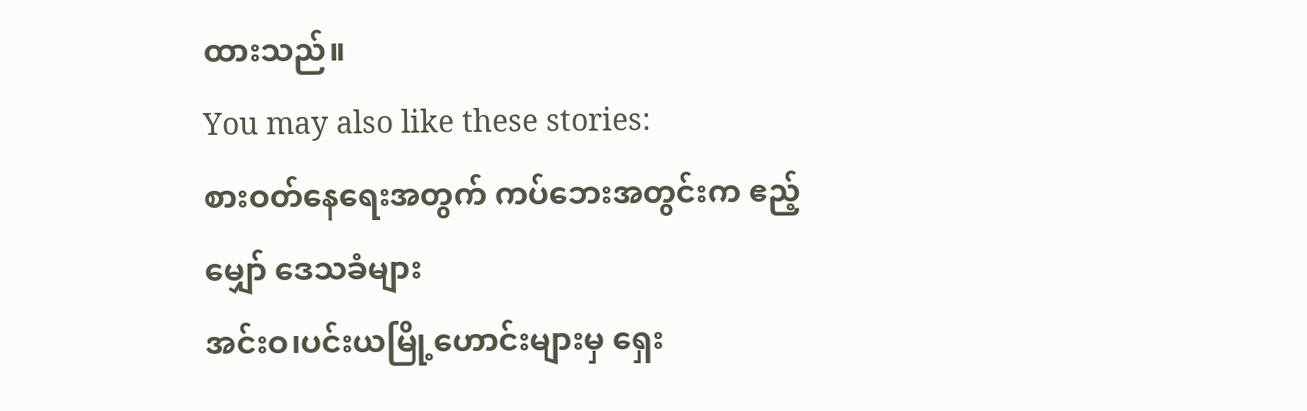ထားသည်။
You may also like these stories:
စားဝတ်နေရေးအတွက် ကပ်ဘေးအတွင်းက ဧည့်မျှော် ဒေသခံများ
အင်းဝ၊ပင်းယမြို့ဟောင်းများမှ ရှေး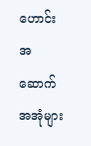ဟောင်းအဆောက်အအုံများ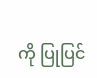ကို ပြုပြင်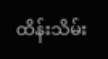ထိန်းသိမ်း